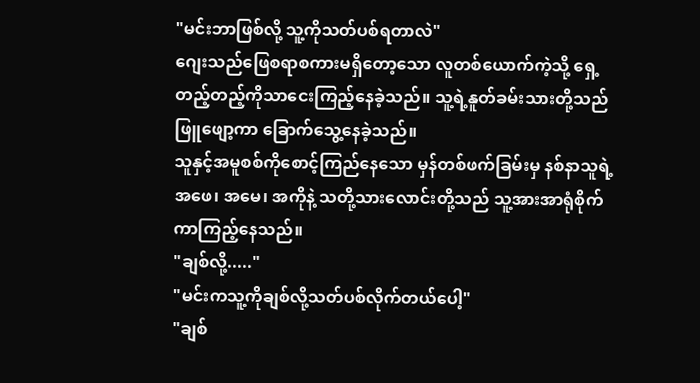"မင်းဘာဖြစ်လို့ သူ့ကိုသတ်ပစ်ရတာလဲ"
ဂျေးသည်ဖြေစရာစကားမရှိတော့သော လူတစ်ယောက်ကဲ့သို့ ရှေ့တည့်တည့်ကိုသာငေးကြည့်နေခဲ့သည်။ သူ့ရဲ့နူတ်ခမ်းသားတို့သည်ဖြူဖျော့ကာ ခြောက်သွေ့နေခဲ့သည်။
သူနှင့်အမူစစ်ကိုစောင့်ကြည်နေသော မှန်တစ်ဖက်ခြမ်းမှ နစ်နာသူရဲ့အဖေ၊ အမေ၊ အကိုနဲ့ သတို့သားလောင်းတို့သည် သူ့အားအာရုံစိုက်ကာကြည့်နေသည်။
"ချစ်လို့....."
"မင်းကသူ့ကိုချစ်လို့သတ်ပစ်လိုက်တယ်ပေါ့"
"ချစ်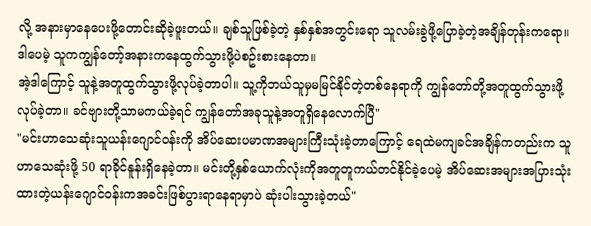လို့ အနားမှာနေပေးဖို့တောင်းဆိုခဲ့ဖူးတယ်။ ချစ်သူဖြစ်ခဲ့တဲ့ နှစ်နှစ်အတွင်းရော သူလမ်းခွဲဖို့ပြောခဲ့တဲ့အချိန်တုန်းကရော။
ဒါပေမဲ့ သူကကျွန်တော့်အနားကနေထွက်သွားဖို့ပဲစဥ်းစားနေတာ။
အဲ့ဒါကြောင့် သူနဲ့အတူထွက်သွားဖို့လုပ်ခဲ့တာပါ။ သူ့ကိုဘယ်သူမှမမြင်နိုင်တဲ့တစ်နေရာကို ကျွန်တော်တို့အတူထွက်သွားဖို့လုပ်ခဲ့တာ။ ခင်ဗျားတို့သာမကယ်ခဲ့ရင် ကျွန်တော်အခုသူနဲ့အတူရှိနေလောက်ပြီ"
"မင်းဟာသေဆုံးသူယန်းဂျောင်ဝန်းကို အိပ်ဆေးပမာဏအများကြီးသုံးခဲ့တာကြောင့် ရေထဲမကျခင်အချိန်ကတည်းက သူဟာသေဆုံးဖို့ 50 ရာခိုင်နူန်းရှိနေခဲ့တာ။ မင်းတို့နှစ်ယောက်လုံးကိုအတူတူကယ်တင်နိုင်ခဲ့ပေမဲ့ အိပ်ဆေးအများအပြားသုံးထားတဲ့ယန်းဂျောင်ဝန်းကအခင်းဖြစ်ပွားရာနေရာမှာပဲ ဆုံးပါးသွားခဲ့တယ်"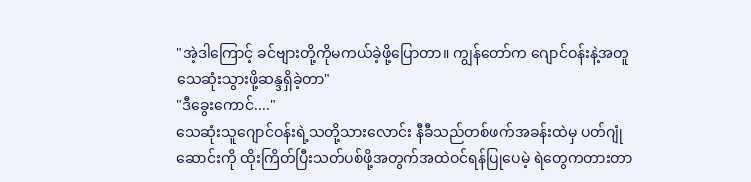"အဲ့ဒါကြောင့် ခင်ဗျားတို့ကိုမကယ်ခဲ့ဖို့ပြောတာ။ ကျွန်တော်က ဂျောင်ဝန်းနဲ့အတူသေဆုံးသွားဖို့ဆန္ဒရှိခဲ့တာ"
"ဒီခွေးကောင်...."
သေဆုံးသူဂျောင်ဝန်းရဲ့သတို့သားလောင်း နီခီသည်တစ်ဖက်အခန်းထဲမှ ပတ်ဂျုံဆောင်းကို ထိုးကြိတ်ပြီးသတ်ပစ်ဖို့အတွက်အထဲဝင်ရန်ပြုပေမဲ့ ရဲတွေကတားတာ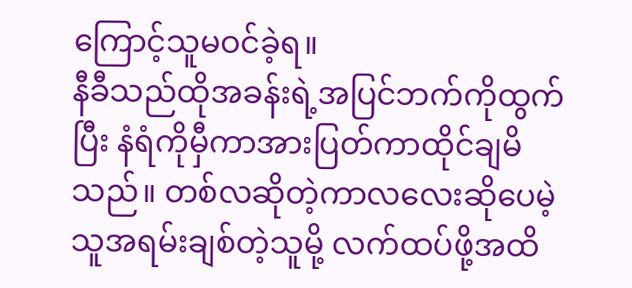ကြောင့်သူမဝင်ခဲ့ရ။
နီခီသည်ထိုအခန်းရဲ့အပြင်ဘက်ကိုထွက်ပြီး နံရံကိုမှီကာအားပြတ်ကာထိုင်ချမိသည်။ တစ်လဆိုတဲ့ကာလလေးဆိုပေမဲ့ သူအရမ်းချစ်တဲ့သူမို့ လက်ထပ်ဖို့အထိ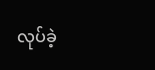လုပ်ခဲ့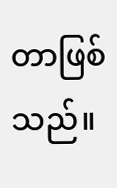တာဖြစ်သည်။